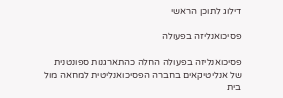דילוג לתוכן הראשי

פסיכואנליזה בפעולה

פסיכואנליזה בפעולה החלה כהתארגנות ספונטנית של אנליטיקאים בחברה הפסיכואנליטית למחאה מול בית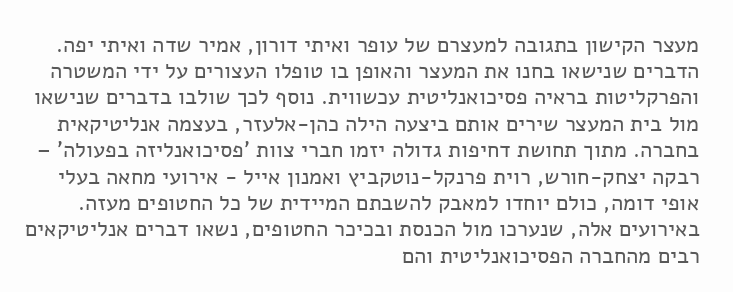מעצר הקישון בתגובה למעצרם של עופר ואיתי דורון, אמיר שדה ואיתי יפה. הדברים שנישאו בחנו את המעצר והאופן בו טופלו העצורים על ידי המשטרה והפרקליטות בראיה פסיכואנליטית עכשווית. נוסף לכך שולבו בדברים שנישאו מול בית המעצר שירים אותם ביצעה הילה כהן-אלעזר, בעצמה אנליטיקאית בחברה. מתוך תחושת דחיפות גדולה יזמו חברי צוות 'פסיכואנליזה בפעולה' – רבקה יצחק-חורש, רוית פרנקל-נוטקביץ ואמנון אייל - אירועי מחאה בעלי אופי דומה, כולם יוחדו למאבק להשבתם המיידית של כל החטופים מעזה. באירועים אלה, שנערכו מול הכנסת ובכיכר החטופים, נשאו דברים אנליטיקאים רבים מהחברה הפסיכואנליטית והם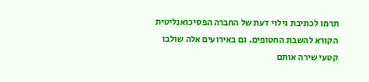תרמו לכתיבת גילוי דעת של החברה הפסיכואנליטית הקורא להשבת החטופים. גם באירועים אלה שולבו קטעי שירה אותם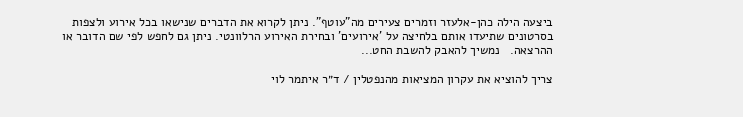ביצעה הילה כהן-אלעזר וזמרים צעירים מה"עוטף". ניתן לקרוא את הדברים שנישאו בכל אירוע ולצפות בסרטונים שתיעדו אותם בלחיצה על 'אירועים' ובחירת האירוע הרלוונטי. ניתן גם לחפש לפי שם הדובר או ההרצאה.   נמשיך להאבק להשבת החט...

צריך להוציא את עקרון המציאות מהנפטלין / ד״ר איתמר לוי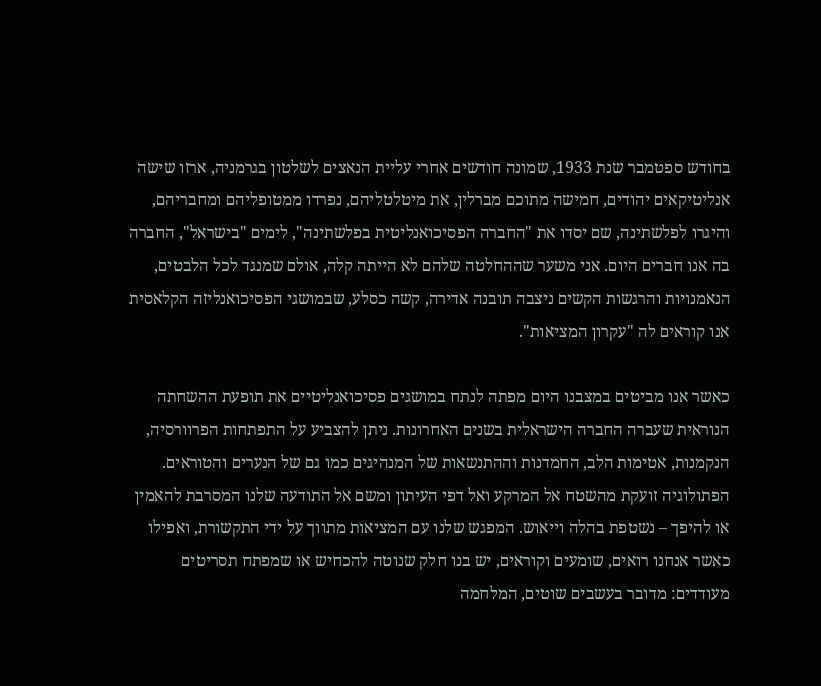בחודש ספטמבר שנת 1933, שמונה חודשים אחרי עליית הנאצים לשלטון בגרמניה, ארזו שישה אנליטיקאים יהודים, חמישה מתוכם מברלין, את מיטלטליהם, נפרדו ממטופליהם ומחבריהם, והיגרו לפלשתינה, שם יסדו את "החברה הפסיכואנליטית בפלשתינה", לימים "בישראל", החברה בה אנו חברים היום. אני משער שההחלטה שלהם לא הייתה קלה, אולם שמנגד לכל הלבטים, הנאמנויות והרגשות הקשים ניצבה תובנה אדירה, קשה כסלע, שבמושגי הפסיכואנליזה הקלאסית אנו קוראים לה "עקרון המציאות".

כאשר אנו מביטים במצבנו היום מפתה לנתח במושגים פסיכואנליטיים את תופעת ההשחתה הנוראית שעברה החברה הישראלית בשנים האחרונות. ניתן להצביע על התפתחות הפרוורסיה, הנקמנות, אטימות הלב, החמדנות וההתנשאות של המנהיגים כמו גם של הנערים והטוראים. הפתולוגיה זועקת מהשטח אל המרקע ואל דפי העיתון ומשם אל התודעה שלנו המסרבת להאמין או להיפך – נשטפת בהלה וייאוש. המפגש שלנו עם המציאות מתווך על ידי התקשורת, ואפילו כאשר אנחנו רואים, שומעים וקוראים, יש בנו חלק שנוטה להכחיש או שמפתח תסריטים מעודדים: מדובר בעשבים שוטים, המלחמה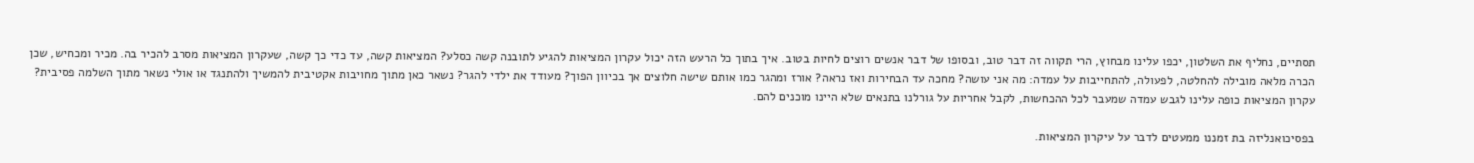תסתיים, נחליף את השלטון, יכפו עלינו מבחוץ, הרי תקווה זה דבר טוב, ובסופו של דבר אנשים רוצים לחיות בטוב. איך בתוך כל הרעש הזה יכול עקרון המציאות להגיע לתובנה קשה כסלע? המציאות קשה, עד כדי כך קשה, שעקרון המציאות מסרב להכיר בה. מכיר ומכחיש, שכן הכרה מלאה מובילה להחלטה, לפעולה, להתחייבות על עמדה: מה אני עושה? מחכה עד הבחירות ואז נראה? אורז ומהגר כמו אותם שישה חלוצים אך בכיוון הפוך? מעודד את ילדי להגר? נשאר כאן מתוך מחויבות אקטיבית להמשיך ולהתנגד או אולי נשאר מתוך השלמה פסיבית? עקרון המציאות כופה עלינו לגבש עמדה שמעבר לכל ההכחשות, לקבל אחריות על גורלנו בתנאים שלא היינו מוכנים להם.

בפסיכואנליזה בת זמננו ממעטים לדבר על עיקרון המציאות.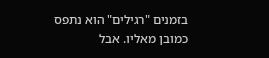בזמנים "רגילים" הוא נתפס כמובן מאליו. אבל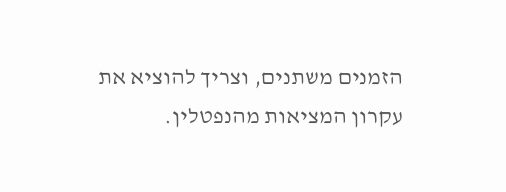הזמנים משתנים, וצריך להוציא את עקרון המציאות מהנפטלין.